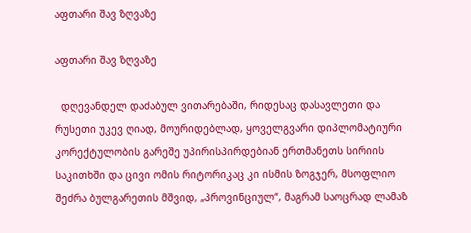აფთარი შავ ზღვაზე

აფთარი შავ ზღვაზე

  დღევანდელ დაძაბულ ვითარებაში, რიდესაც დასავლეთი და რუსეთი უკევ ღიად, მოურიდებლად, ყოველგვარი დიპლომატიური კორექტულობის გარეშე უპირისპირდებიან ერთმანეთს სირიის საკითხში და ცივი ომის რიტორიკაც კი ისმის ზოგჯერ, მსოფლიო შეძრა ბულგარეთის მშვიდ, „პროვინციულ“, მაგრამ საოცრად ლამაზ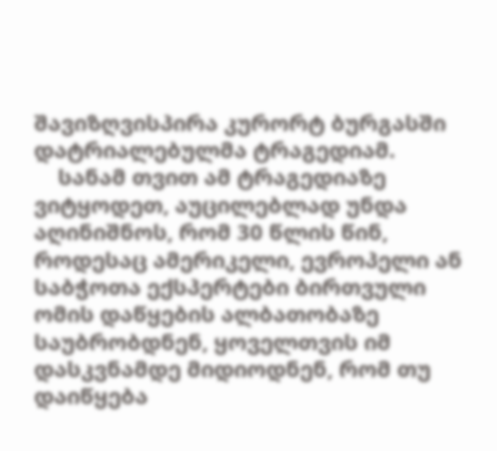შავიზღვისპირა კურორტ ბურგასში დატრიალებულმა ტრაგედიამ.
    სანამ თვით ამ ტრაგედიაზე ვიტყოდეთ, აუცილებლად უნდა აღინიშნოს, რომ 30 წლის წინ, როდესაც ამერიკელი, ევროპელი ან საბჭოთა ექსპერტები ბირთვული ომის დაწყების ალბათობაზე საუბრობდნენ, ყოველთვის იმ დასკვნამდე მიდიოდნენ, რომ თუ დაიწყება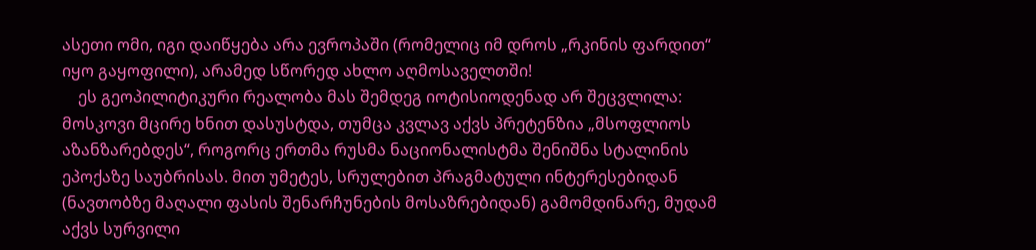ასეთი ომი, იგი დაიწყება არა ევროპაში (რომელიც იმ დროს „რკინის ფარდით“ იყო გაყოფილი), არამედ სწორედ ახლო აღმოსაველთში!
    ეს გეოპილიტიკური რეალობა მას შემდეგ იოტისიოდენად არ შეცვლილა: მოსკოვი მცირე ხნით დასუსტდა, თუმცა კვლავ აქვს პრეტენზია „მსოფლიოს აზანზარებდეს“, როგორც ერთმა რუსმა ნაციონალისტმა შენიშნა სტალინის ეპოქაზე საუბრისას. მით უმეტეს, სრულებით პრაგმატული ინტერესებიდან (ნავთობზე მაღალი ფასის შენარჩუნების მოსაზრებიდან) გამომდინარე, მუდამ აქვს სურვილი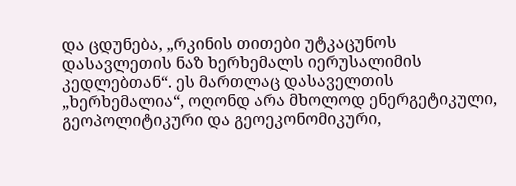და ცდუნება, „რკინის თითები უტკაცუნოს დასავლეთის ნაზ ხერხემალს იერუსალიმის კედლებთან“. ეს მართლაც დასაველთის „ხერხემალია“, ოღონდ არა მხოლოდ ენერგეტიკული, გეოპოლიტიკური და გეოეკონომიკური,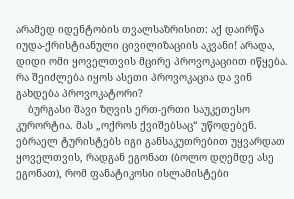არამედ იდენტობის თვალსაზრისით: აქ დაირწა იუდა-ქრისტიანული ცივილიზაციის აკვანი! არადა, დიდი ომი ყოველთვის მცირე პროვოკაციით იწყება. რა შეიძლება იყოს ასეთი პროვოკაცია და ვინ გახდება პროვოკატორი?
    ბურგასი შავი ზღვის ერთ-ერთი საუკეთესო კურორტია. მას „ოქროს ქვიშებსაც“ უწოდებენ. ებრაელ ტურისტებს იგი განსაკუთრებით უყვარდათ ყოველთვის, რადგან ეგონათ (ბოლო დღემდე ასე ეგონათ), რომ ფანატიკოსი ისლამისტები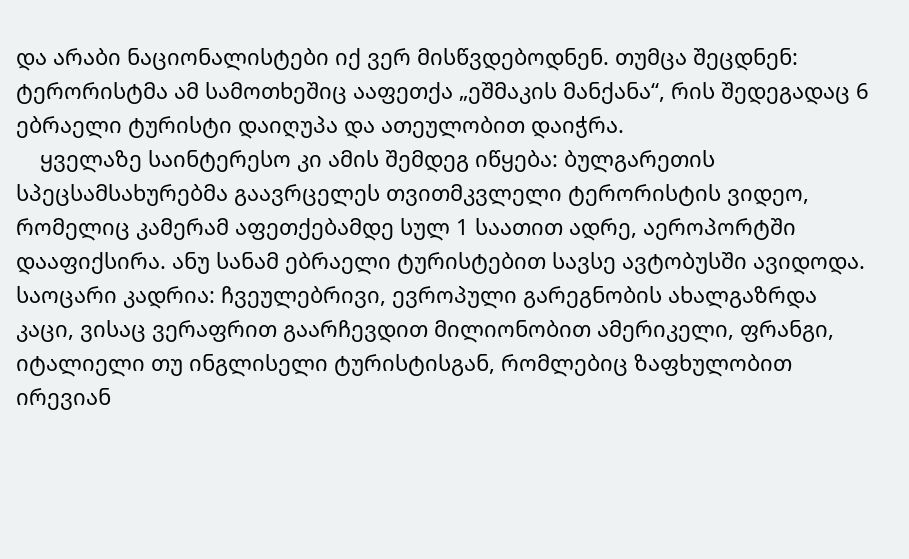და არაბი ნაციონალისტები იქ ვერ მისწვდებოდნენ. თუმცა შეცდნენ: ტერორისტმა ამ სამოთხეშიც ააფეთქა „ეშმაკის მანქანა“, რის შედეგადაც 6 ებრაელი ტურისტი დაიღუპა და ათეულობით დაიჭრა.
    ყველაზე საინტერესო კი ამის შემდეგ იწყება: ბულგარეთის სპეცსამსახურებმა გაავრცელეს თვითმკვლელი ტერორისტის ვიდეო, რომელიც კამერამ აფეთქებამდე სულ 1 საათით ადრე, აეროპორტში დააფიქსირა. ანუ სანამ ებრაელი ტურისტებით სავსე ავტობუსში ავიდოდა. საოცარი კადრია: ჩვეულებრივი, ევროპული გარეგნობის ახალგაზრდა კაცი, ვისაც ვერაფრით გაარჩევდით მილიონობით ამერიკელი, ფრანგი, იტალიელი თუ ინგლისელი ტურისტისგან, რომლებიც ზაფხულობით ირევიან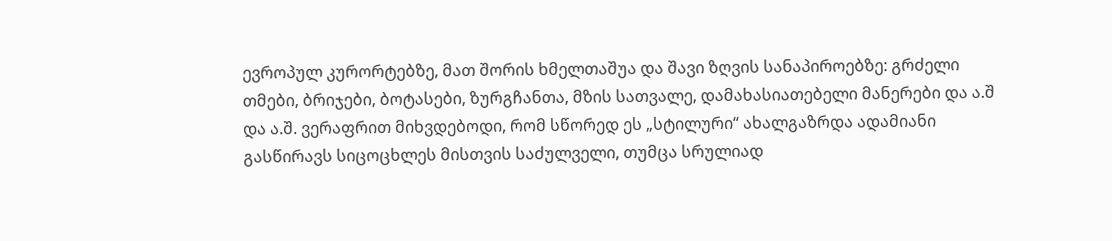ევროპულ კურორტებზე, მათ შორის ხმელთაშუა და შავი ზღვის სანაპიროებზე: გრძელი თმები, ბრიჯები, ბოტასები, ზურგჩანთა, მზის სათვალე, დამახასიათებელი მანერები და ა.შ და ა.შ. ვერაფრით მიხვდებოდი, რომ სწორედ ეს „სტილური“ ახალგაზრდა ადამიანი გასწირავს სიცოცხლეს მისთვის საძულველი, თუმცა სრულიად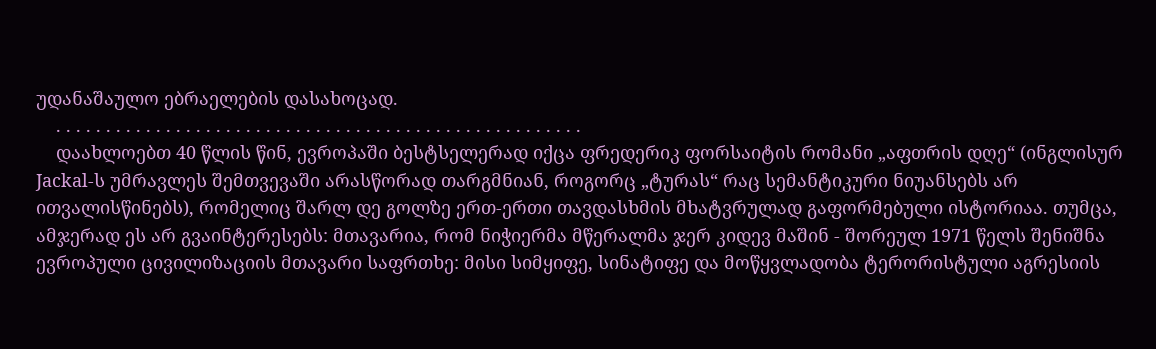უდანაშაულო ებრაელების დასახოცად.
    . . . . . . . . . . . . . . . . . . . . . . . . . . . . . . . . . . . . . . . . . . . . . . . . . . . . .
    დაახლოებთ 40 წლის წინ, ევროპაში ბესტსელერად იქცა ფრედერიკ ფორსაიტის რომანი „აფთრის დღე“ (ინგლისურ Jackal-ს უმრავლეს შემთვევაში არასწორად თარგმნიან, როგორც „ტურას“ რაც სემანტიკური ნიუანსებს არ ითვალისწინებს), რომელიც შარლ დე გოლზე ერთ-ერთი თავდასხმის მხატვრულად გაფორმებული ისტორიაა. თუმცა, ამჯერად ეს არ გვაინტერესებს: მთავარია, რომ ნიჭიერმა მწერალმა ჯერ კიდევ მაშინ - შორეულ 1971 წელს შენიშნა ევროპული ცივილიზაციის მთავარი საფრთხე: მისი სიმყიფე, სინატიფე და მოწყვლადობა ტერორისტული აგრესიის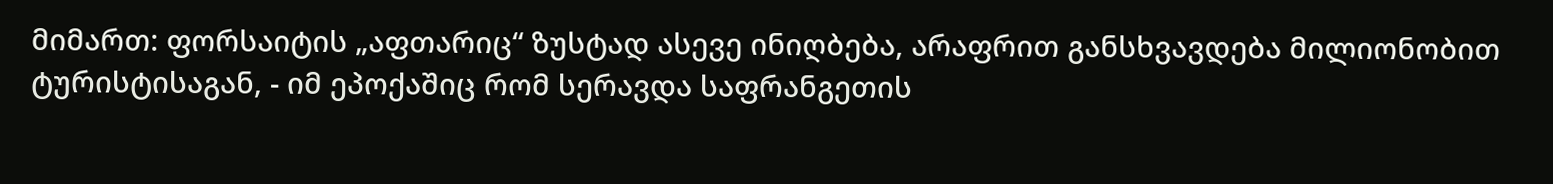მიმართ: ფორსაიტის „აფთარიც“ ზუსტად ასევე ინიღბება, არაფრით განსხვავდება მილიონობით ტურისტისაგან, - იმ ეპოქაშიც რომ სერავდა საფრანგეთის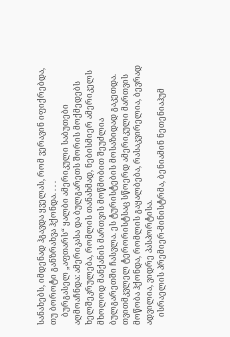სანახებს, იმდენად ჰგავდა ყველას, რომ ვერავინ იფიქრებდა, თუ ბოროტი განზრახვა ჰქონდა. . . .
    ბურგასელ „აფთარს“ ყალბი ამერიკული საბუთები აღმოაჩნდა: ამერიკასა და ბულგარეთს შორის მოქმედებს ხელშეკრულება, რომლის თანახმად, ნებისმიერ ამერიკელს მხოლოდ მანქანის მართვის მოწმობით შეუძლია ბულგარეთში ჩასვლა. ეს ტურისტების მოსაზიდად გაკეთდა. თვითმკვლელ ტერორისტსაც სწოერდ ამერიკული მართვის მოწობა ჰქონდა, რომლის გაყალბება, რასაკვირელია, ბევრად ადვილია, ვიდრე პასპორტისა.
    ისრაელის პრემიერ-მინისტრმა, ბენიამინ ნეთენიაჰუმ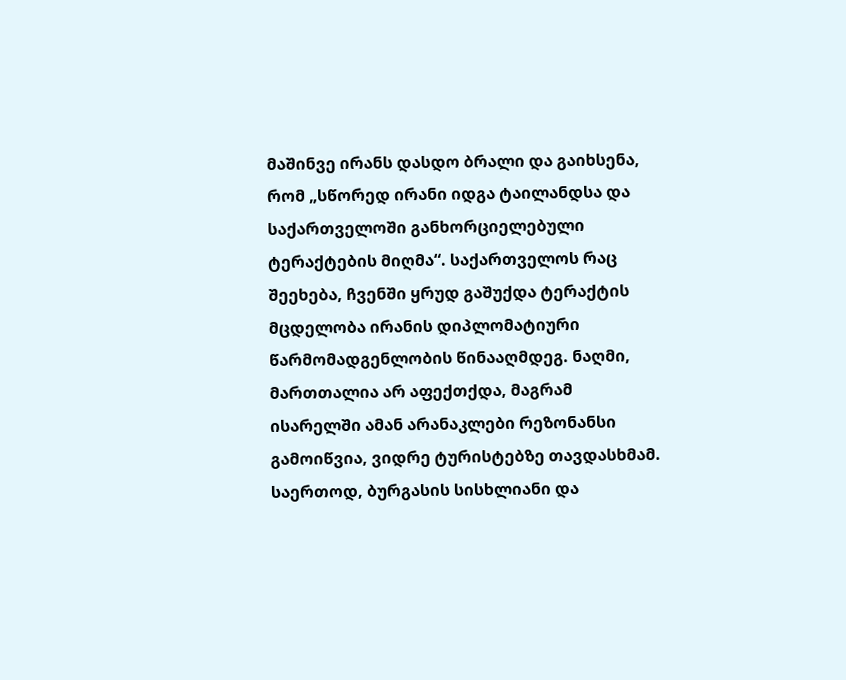მაშინვე ირანს დასდო ბრალი და გაიხსენა, რომ „სწორედ ირანი იდგა ტაილანდსა და საქართველოში განხორციელებული ტერაქტების მიღმა“. საქართველოს რაც შეეხება, ჩვენში ყრუდ გაშუქდა ტერაქტის მცდელობა ირანის დიპლომატიური წარმომადგენლობის წინააღმდეგ. ნაღმი, მართთალია არ აფექთქდა, მაგრამ ისარელში ამან არანაკლები რეზონანსი გამოიწვია, ვიდრე ტურისტებზე თავდასხმამ. საერთოდ, ბურგასის სისხლიანი და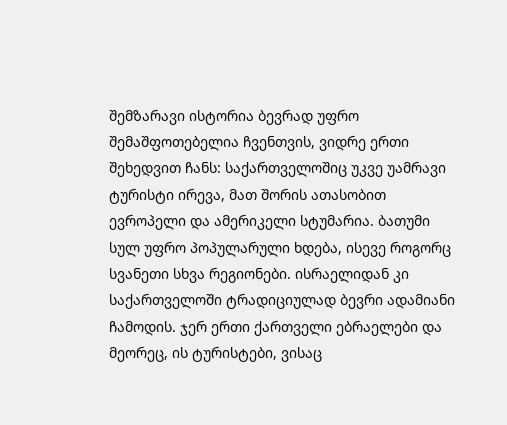შემზარავი ისტორია ბევრად უფრო შემაშფოთებელია ჩვენთვის, ვიდრე ერთი შეხედვით ჩანს: საქართველოშიც უკვე უამრავი ტურისტი ირევა, მათ შორის ათასობით ევროპელი და ამერიკელი სტუმარია. ბათუმი სულ უფრო პოპულარული ხდება, ისევე როგორც სვანეთი სხვა რეგიონები. ისრაელიდან კი საქართველოში ტრადიციულად ბევრი ადამიანი ჩამოდის. ჯერ ერთი ქართველი ებრაელები და მეორეც, ის ტურისტები, ვისაც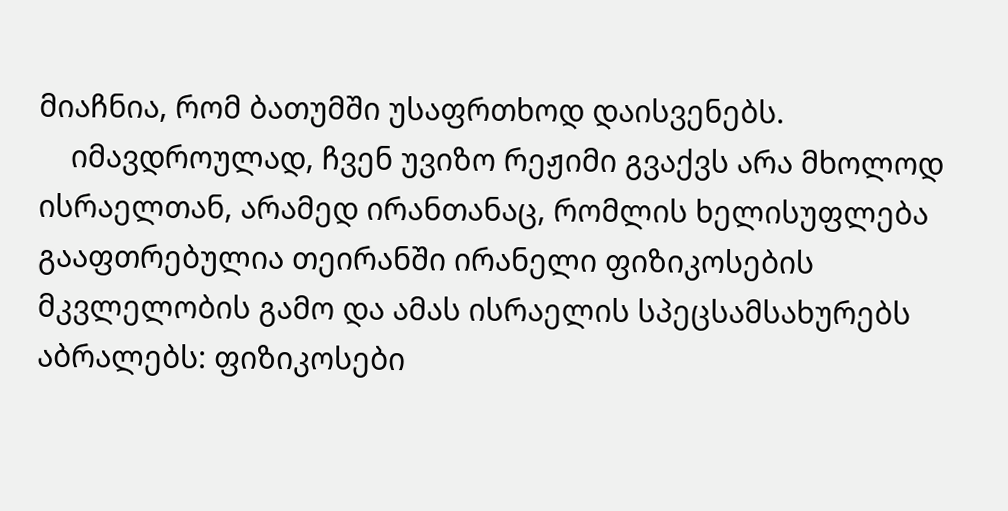მიაჩნია, რომ ბათუმში უსაფრთხოდ დაისვენებს.
    იმავდროულად, ჩვენ უვიზო რეჟიმი გვაქვს არა მხოლოდ ისრაელთან, არამედ ირანთანაც, რომლის ხელისუფლება გააფთრებულია თეირანში ირანელი ფიზიკოსების მკვლელობის გამო და ამას ისრაელის სპეცსამსახურებს აბრალებს: ფიზიკოსები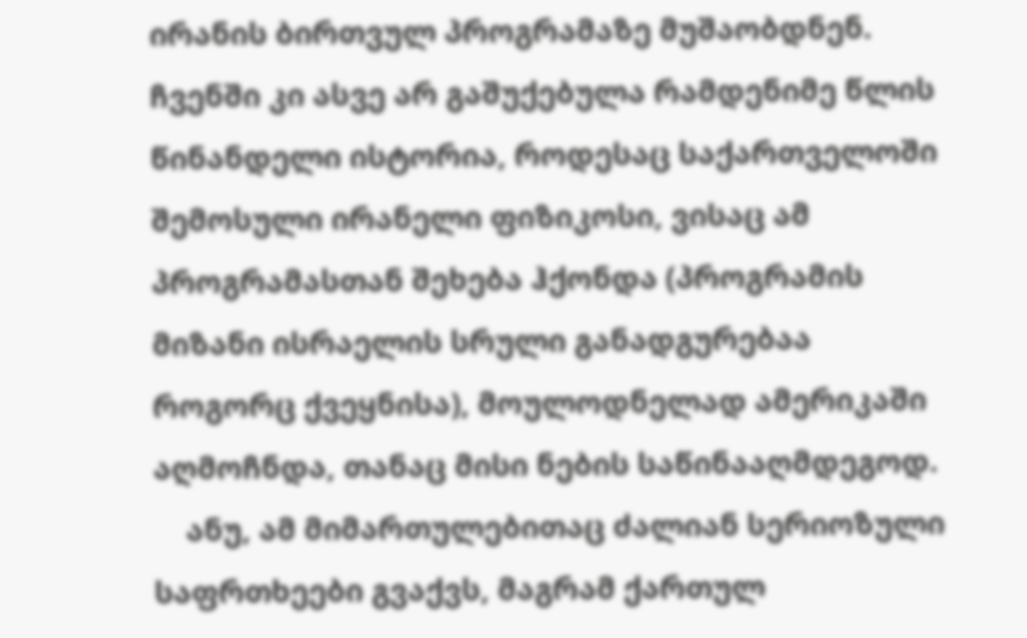ირანის ბირთვულ პროგრამაზე მუშაობდნენ. ჩვენში კი ასვე არ გაშუქებულა რამდენიმე წლის წინანდელი ისტორია, როდესაც საქართველოში შემოსული ირანელი ფიზიკოსი, ვისაც ამ პროგრამასთან შეხება ჰქონდა (პროგრამის მიზანი ისრაელის სრული განადგურებაა როგორც ქვეყნისა), მოულოდნელად ამერიკაში აღმოჩნდა, თანაც მისი ნების საწინააღმდეგოდ.
    ანუ, ამ მიმართულებითაც ძალიან სერიოზული საფრთხეები გვაქვს, მაგრამ ქართულ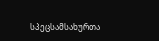სპეცსამსახურთა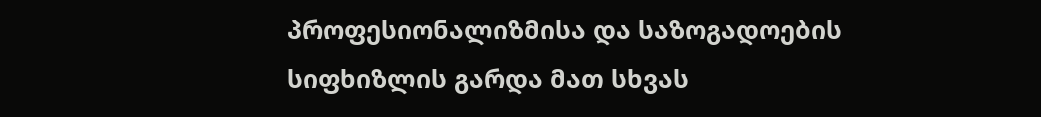პროფესიონალიზმისა და საზოგადოების სიფხიზლის გარდა მათ სხვას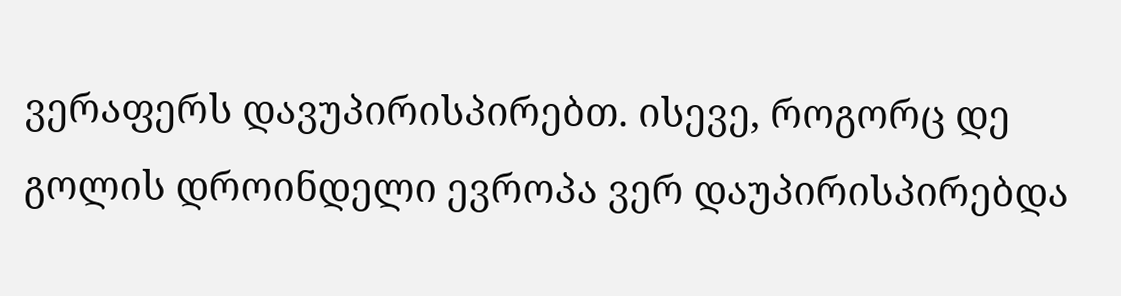ვერაფერს დავუპირისპირებთ. ისევე, როგორც დე გოლის დროინდელი ევროპა ვერ დაუპირისპირებდა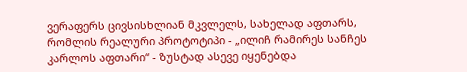ვერაფერს ცივსისხლიან მკვლელს, სახელად აფთარს, რომლის რეალური პროტოტიპი - „ილიჩ რამირეს სანჩეს კარლოს აფთარი“ - ზუსტად ასევე იყენებდა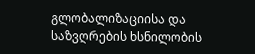გლობალიზაციისა და საზვღრების ხსნილობის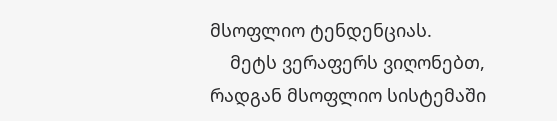მსოფლიო ტენდენციას.
    მეტს ვერაფერს ვიღონებთ, რადგან მსოფლიო სისტემაში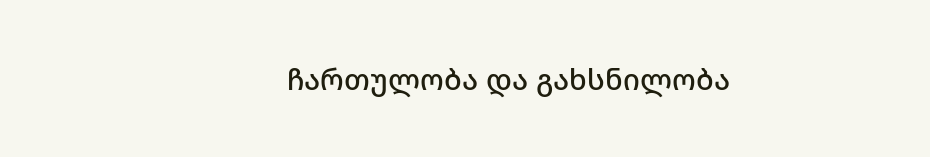ჩართულობა და გახსნილობა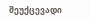შეუქცევადი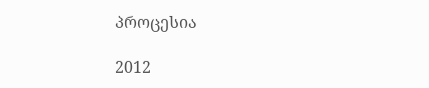პროცესია

2012